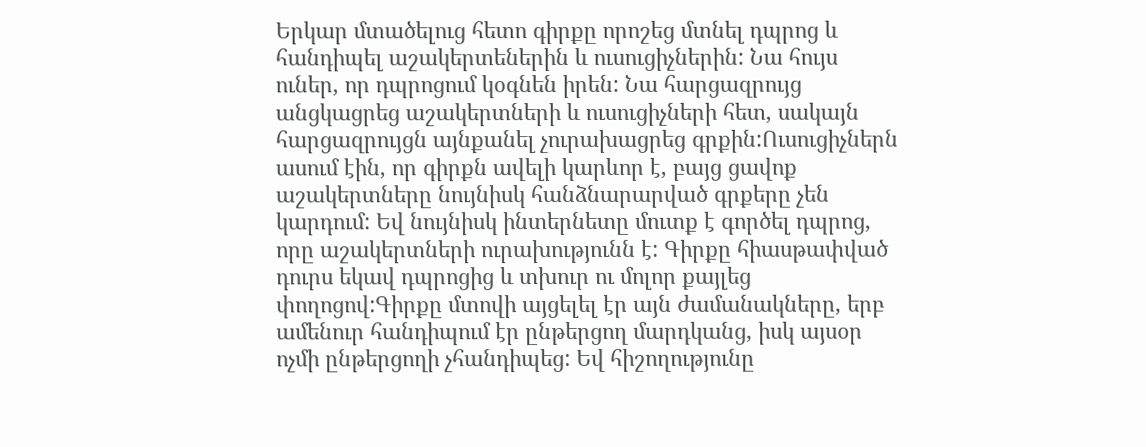Երկար մտածելուց հետո գիրքը որոշեց մտնել դպրոց և հանդիպել աշակերտեներին և ուսուցիչներին: Նա հույս ուներ, որ դպրոցում կօգնեն իրեն: Նա հարցազրույց անցկացրեց աշակերտների և ուսուցիչների հետ, սակայն հարցազրույցն այնքանել չուրախացրեց գրքին:Ուսուցիչներն ասում էին, որ գիրքն ավելի կարևոր է, բայց ցավոք աշակերտները նույնիսկ հանձնարարված գրքերը չեն կարդում: Եվ նույնիսկ ինտերնետը մուտք է գործել դպրոց, որը աշակերտների ուրախությունն է: Գիրքը հիասթափված դուրս եկավ դպրոցից և տխուր ու մոլոր քայլեց փողոցով:Գիրքը մտովի այցելել էր այն ժամանակները, երբ ամենուր հանդիպում էր ընթերցող մարդկանց, իսկ այսօր ոչմի ընթերցողի չհանդիպեց: Եվ հիշողությունը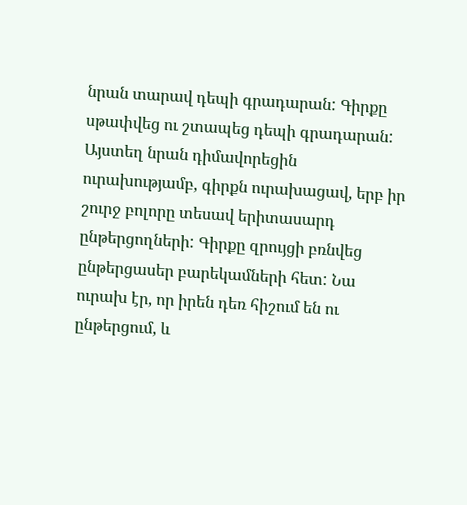նրան տարավ դեպի գրադարան: Գիրքը սթափվեց ու շտապեց դեպի գրադարան: Այստեղ նրան դիմավորեցին ուրախությամբ, գիրքն ուրախացավ, երբ իր շուրջ բոլորը տեսավ երիտասարդ ընթերցողների: Գիրքը զրույցի բռնվեց ընթերցասեր բարեկամների հետ: Նա ուրախ էր, որ իրեն դեռ հիշում են ու ընթերցում, և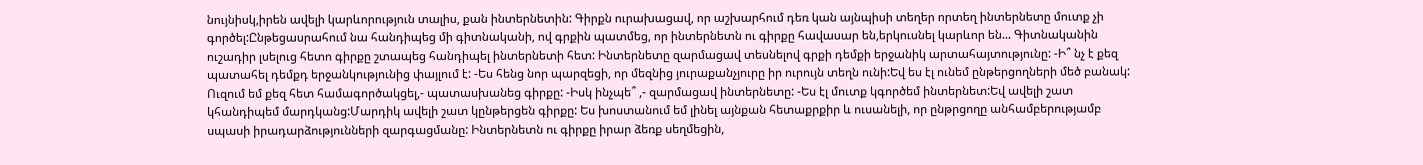նույնիսկ,իրեն ավելի կարևորություն տալիս, քան ինտերնետին: Գիրքն ուրախացավ, որ աշխարհում դեռ կան այնպիսի տեղեր որտեղ ինտերնետը մուտք չի գործել:Ընթեցասրահում նա հանդիպեց մի գիտնականի, ով գրքին պատմեց, որ ինտերնետն ու գիրքը հավասար են,երկուսնել կարևոր են... Գիտնականին ուշադիր լսելուց հետո գիրքը շտապեց հանդիպել ինտերնետի հետ: Ինտերնետը զարմացավ տեսնելով գրքի դեմքի երջանիկ արտահայտությունը: -Ի՞ նչ է քեզ պատահել դեմքդ երջանկությունից փայլում է: -Ես հենց նոր պարզեցի, որ մեզնից յուրաքանչյուրը իր ուրույն տեղն ունի:Եվ ես էլ ունեմ ընթերցողների մեծ բանակ: Ուզում եմ քեզ հետ համագործակցել,- պատասխանեց գիրքը: -Իսկ ինչպե՞ ,- զարմացավ ինտերնետը: -Ես էլ մուտք կգործեմ ինտերնետ:Եվ ավելի շատ կհանդիպեմ մարդկանց:Մարդիկ ավելի շատ կընթերցեն գիրքը: Ես խոստանում եմ լինել այնքան հետաքրքիր և ուսանելի, որ ընթրցողը անհամբերությամբ սպասի իրադարձությունների զարգացմանը: Ինտերնետն ու գիրքը իրար ձեռք սեղմեցին,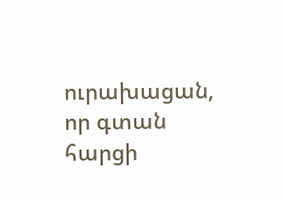ուրախացան, որ գտան հարցի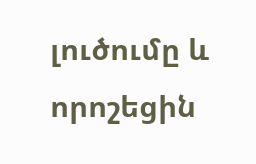լուծումը և որոշեցին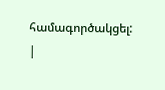համագործակցել:
|